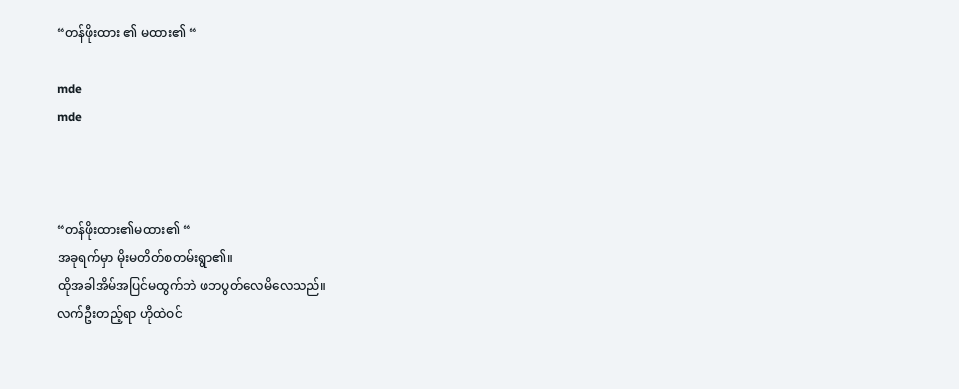“တန်ဖိုးထား ၏ မထား၏ “

mde
mde



“တန်ဖိုးထား၏မထား၏ “
အခုရက်မှာ မိုးမတိတ်စတမ်းရွာ၏။
ထိုအခါအိမ်အပြင်မထွက်ဘဲ ဖဘပွတ်လေမိလေသည်။
လက်ဦးတည့်ရာ ဟိုထဲဝင်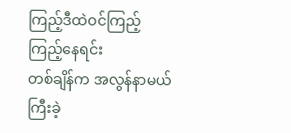ကြည့်ဒီထဲဝင်ကြည့် ကြည့်နေရင်း
တစ်ချိန်က အလွန်နာမယ်ကြီးခဲ့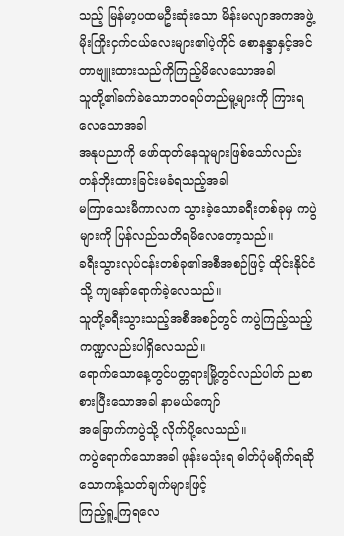သည့် မြန်မာ့ပထမဦးဆုံးသော မိန်းမလျာအကအဖွဲ့
မိုးကြိုးငှက်ငယ်လေးများ၏ပဲ့ကိုင် စောနန္ဒာနှင့်အင်တာဗျူးထားသည်ကိုကြည့်မိလေသောအခါ
သူတို့၏ခက်ခဲသောဘဝရပ်တည်မူ့များကို ကြားရလေသောအခါ
အနုပညာကို ဖော်ထုတ်နေသူများဖြစ်သော်လည်း တန်ဘိုးထားခြင်းမခံရသည့်အခါ
မကြာသေးမီကာလက သွားခဲ့သောခရီးတစ်ခုမှ ကပွဲများကို ပြန်လည်သတိရမိလေတော့သည်။
ခရီးသွားလုပ်ငန်းတစ်ခု၏အစီအစဉ်ဖြင့် ထိုင်းနိုင်ငံသို့ ကျနော်ရောက်ခဲ့လေသည်။
သူတို့ခရီးသွားသည့်အစီအစဉ်တွင် ကပွဲကြည့်သည့် ကဏ္ဍလည်းပါရှိလေသည်။
ရောက်သောနေ့တွင်ပတ္တရားမြို့တွင်လည်ပါတ် ညစာ စားပြီးသောအခါ နာမယ်ကျော်
အခြောက်ကပွဲသို့ လိုက်ပို့လေသည်။
ကပွဲရောက်သောအခါ ဖုန်းမသုံးရ ဓါတ်ပုံမရိုက်ရဆိုသောကန့်သတ်ချက်များဖြင့်
ကြည့်ရူ့ကြရလေ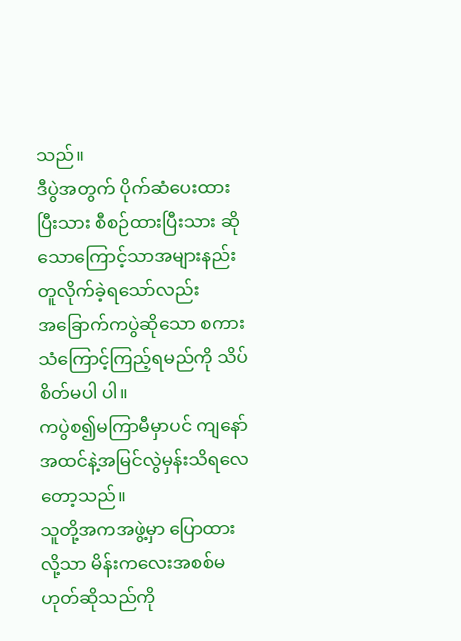သည်။
ဒီပွဲအတွက် ပိုက်ဆံပေးထားပြီးသား စီစဉ်ထားပြီးသား ဆိုသောကြောင့်သာအများနည်းတူလိုက်ခဲ့ရသော်လည်း
အခြောက်ကပွဲဆိုသော စကားသံကြောင့်ကြည့်ရမည်ကို သိပ်စိတ်မပါ ပါ။
ကပွဲစ၍မကြာမီမှာပင် ကျနော်အထင်နဲ့အမြင်လွဲမှန်းသိရလေတော့သည်။
သူတို့အကအဖွဲ့မှာ ပြောထားလို့သာ မိန်းကလေးအစစ်မဟုတ်ဆိုသည်ကို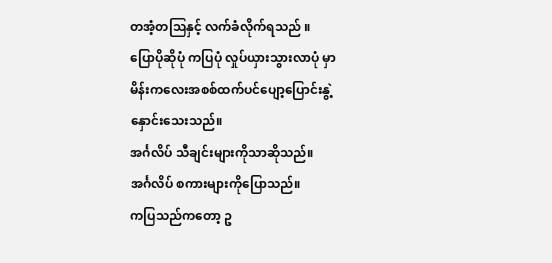တအံ့တဩနှင့် လက်ခံလိုက်ရသည် ။
ပြောပိုဆိုပုံ ကပြပုံ လှုပ်ယှားသွားလာပုံ မှာ မိန်းကလေးအစစ်ထက်ပင်ပျော့ပြောင်းနွဲ့နှောင်းသေးသည်။
အင်္ဂလိပ် သီချင်းများကိုသာဆိုသည်။
အင်္ဂလိပ် စကားများကိုပြောသည်။
ကပြသည်ကတော့ ဥ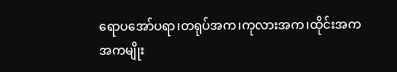ရောပအော်ပရာ၊တရုပ်အက၊ကုလားအက၊ထိုင်းအက
အကမျိုး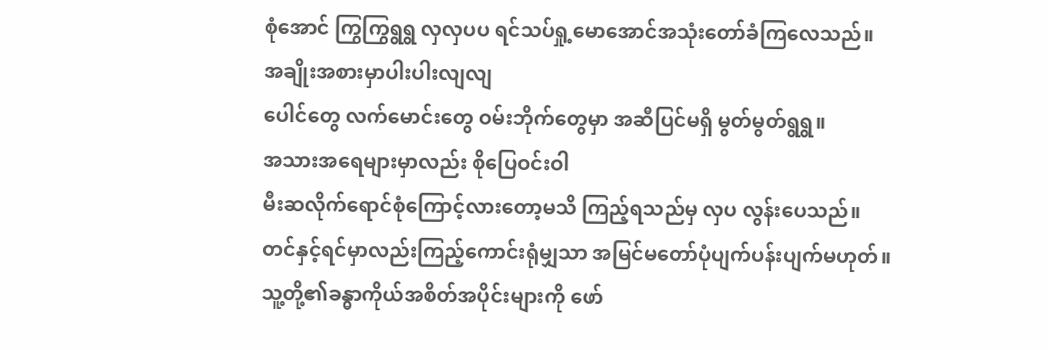စုံအောင် ကြွကြွရွရွ လှလှပပ ရင်သပ်ရှု့မောအောင်အသုံးတော်ခံကြလေသည်။
အချိုးအစားမှာပါးပါးလျလျ
ပေါင်တွေ လက်မောင်းတွေ ဝမ်းဘိုက်တွေမှာ အဆီပြင်မရှိ မွတ်မွတ်ရွရွ။
အသားအရေများမှာလည်း စိုပြေဝင်းဝါ
မီးဆလိုက်ရောင်စုံကြောင့်လားတော့မသိ ကြည့်ရသည်မှ လှပ လွန်းပေသည်။
တင်နှင့်ရင်မှာလည်းကြည့်ကောင်းရုံမျှသာ အမြင်မတော်ပုံပျက်ပန်းပျက်မဟုတ်။
သူ့တို့၏ခန္ဓာကိုယ်အစိတ်အပိုင်းများကို ဖော်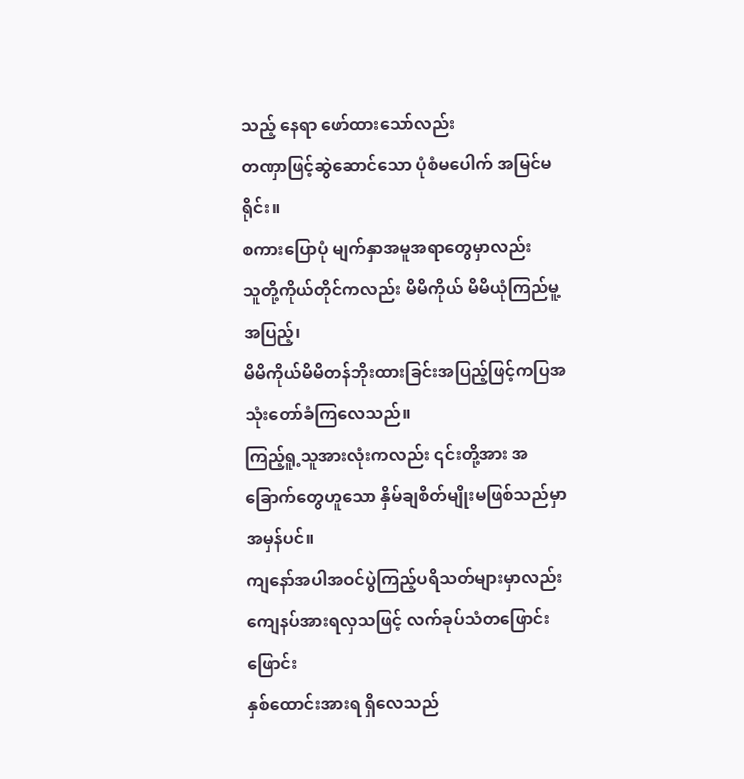သည့် နေရာ ဖော်ထားသော်လည်း
တဏှာဖြင့်ဆွဲဆောင်သော ပုံစံမပေါက် အမြင်မရိုင်း။
စကားပြောပုံ မျက်နှာအမူအရာတွေမှာလည်း
သူတို့ကိုယ်တိုင်ကလည်း မိမိကိုယ် မိမိယုံကြည်မူ့အပြည့်၊
မိမိကိုယ်မိမိတန်ဘိုးထားခြင်းအပြည့်ဖြင့်ကပြအသုံးတော်ခံကြလေသည်။
ကြည့်ရူ့သူအားလုံးကလည်း ၎င်းတို့အား အခြောက်တွေဟူသော နှိမ်ချစိတ်မျိုးမဖြစ်သည်မှာအမှန်ပင်။
ကျနော်အပါအဝင်ပွဲကြည့်ပရိသတ်များမှာလည်းကျေနပ်အားရလှသဖြင့် လက်ခုပ်သံတဖြောင်းဖြောင်း
နှစ်ထောင်းအားရ ရှိလေသည်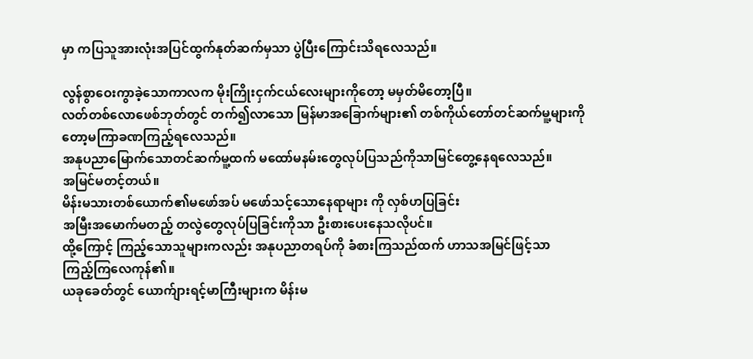မှာ ကပြသူအားလုံးအပြင်ထွက်နုတ်ဆက်မှသာ ပွဲပြီးကြောင်းသိရလေသည်။

လွန်စွာဝေးကွာခဲ့သောကာလက မိုးကြိုးငှက်ငယ်လေးများကိုတော့ မမှတ်မိတော့ပြီ။
လတ်တစ်လောဖေစ်ဘုတ်တွင် တက်၍လာသော မြန်မာအခြောက်များ၏ တစ်ကိုယ်တော်တင်ဆက်မူ့များကို
တော့မကြာခဏကြည့်ရလေသည်။
အနုပညာမြောက်သောတင်ဆက်မူ့ထက် မထော်မနမ်းတွေလုပ်ပြသည်ကိုသာမြင်တွေ့နေရလေသည်။
အမြင်မတင့်တယ်။
မိန်းမသားတစ်ယောက်၏မဖော်အပ် မဖော်သင့်သောနေရာများ ကို လှစ်ဟပြခြင်း
အမြီးအမောက်မတည့် တလွဲတွေလုပ်ပြခြင်းကိုသာ ဦးစားပေးနေသလိုပင်။
ထို့ကြောင့် ကြည့်သောသူများကလည်း အနုပညာတရပ်ကို ခံစားကြသည်ထက် ဟာသအမြင်ဖြင့်သာ
ကြည့်ကြလေကုန်၏။
ယခုခေတ်တွင် ယောက်ျားရင့်မာကြီးများက မိန်းမ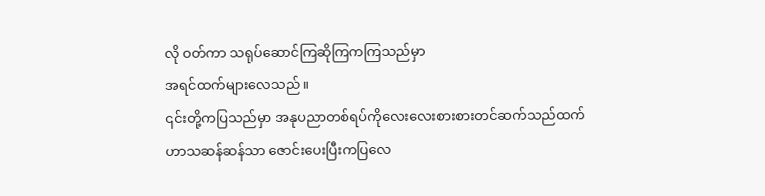လို ဝတ်ကာ သရုပ်ဆောင်ကြဆိုကြကကြသည်မှာ
အရင်ထက်များလေသည်။
၎င်းတို့ကပြသည်မှာ အနုပညာတစ်ရပ်ကိုလေးလေးစားစားတင်ဆက်သည်ထက်
ဟာသဆန်ဆန်သာ ဇောင်းပေးပြီးကပြလေ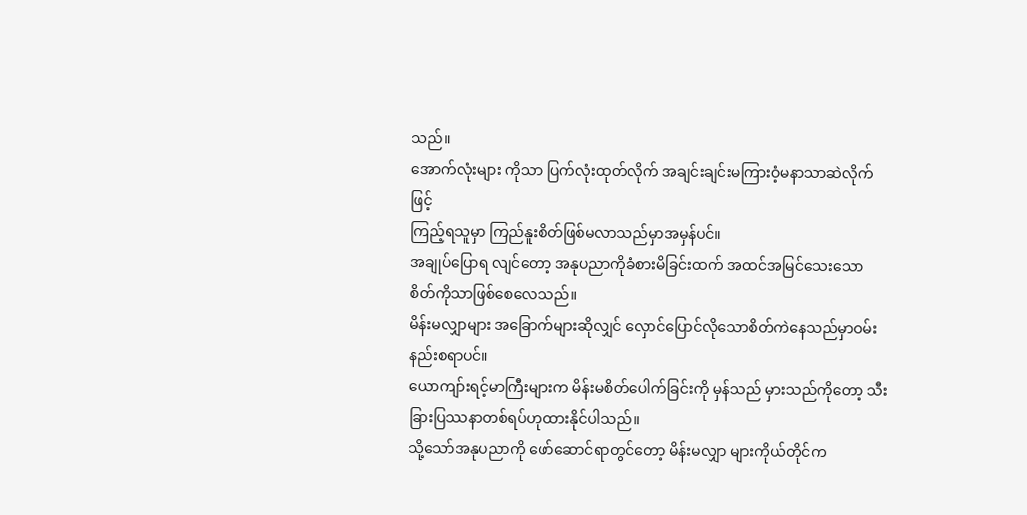သည်။
အောက်လုံးများ ကိုသာ ပြက်လုံးထုတ်လိုက် အချင်းချင်းမကြားဝံ့မနာသာဆဲလိုက်ဖြင့်
ကြည့်ရသူမှာ ကြည်နူးစိတ်ဖြစ်မလာသည်မှာအမှန်ပင်။
အချုပ်ပြောရ လျင်တော့ အနုပညာကိုခံစားမိခြင်းထက် အထင်အမြင်သေးသော
စိတ်ကိုသာဖြစ်စေလေသည်။
မိန်းမလျှာများ အခြောက်များဆိုလျှင် လှောင်ပြောင်လိုသောစိတ်ကဲနေသည်မှာဝမ်းနည်းစရာပင်။
ယောကျာ်းရင့်မာကြီးများက မိန်းမစိတ်ပေါက်ခြင်းကို မှန်သည် မှားသည်ကိုတော့ သီးခြားပြဿနာတစ်ရပ်ဟုထားနိုင်ပါသည်။
သို့သော်အနုပညာကို ဖော်ဆောင်ရာတွင်တော့ မိန်းမလျှာ များကိုယ်တိုင်က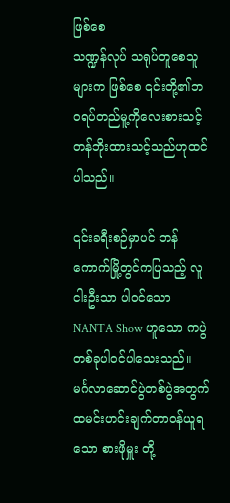ဖြစ်စေ
သဏ္ဍန်လုပ် သရုပ်တူစေသူများက ဖြစ်စေ ၎င်းတို့၏ဘဝရပ်တည်မူ့ကိုလေးစားသင့်
တန်ဘိုးထားသင့်သည်ဟုထင်ပါသည်။

၎င်းခရီးစဉ်မှာပင် ဘန်ကောက်မြို့တွင်ကပြသည့် လူငါးဦးသာ ပါဝင်သော NANTA Show ဟူသော ကပွဲတစ်ခုပါဝင်ပါသေးသည်။
မင်္ဂလာဆောင်ပွဲတစ်ပွဲအတွက် ထမင်းဟင်းချက်တာဝန်ယူရသော စားဖိုမှူး တို့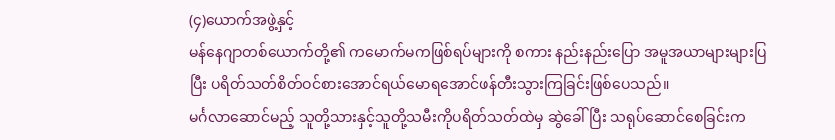(၄)ယောက်အဖွဲ့နှင့်
မန်နေဂျာတစ်ယောက်တို့၏ ကမောက်မကဖြစ်ရပ်များကို စကား နည်းနည်းပြော အမူအယာများများပြ
ပြီး ပရိတ်သတ်စိတ်ဝင်စားအောင်ရယ်မောရအောင်ဖန်တီးသွားကြခြင်းဖြစ်ပေသည်။
မင်္ဂလာဆောင်မည့် သူတို့သားနှင့်သူတို့သမီးကိုပရိတ်သတ်ထဲမှ ဆွဲခေါ်ပြီး သရုပ်ဆောင်စေခြင်းက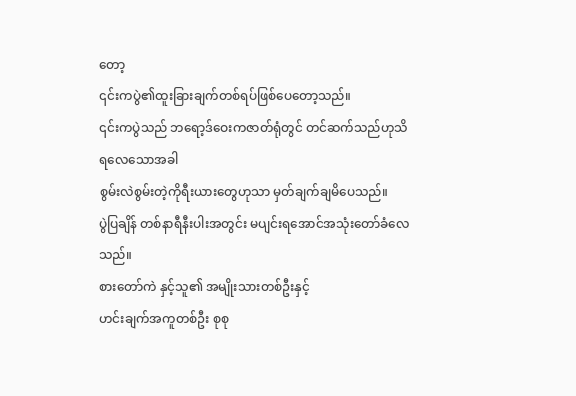တော့
၎င်းကပွဲ၏ထူးခြားချက်တစ်ရပ်ဖြစ်ပေတော့သည်။
၎င်းကပွဲသည် ဘရော့ဒ်ဝေးကဇာတ်ရုံတွင် တင်ဆက်သည်ဟုသိရလေသောအခါ
စွမ်းလဲစွမ်းတဲ့ကိုရီးယားတွေဟုသာ မှတ်ချက်ချမိပေသည်။
ပွဲပြချိန် တစ်နာရီနီးပါးအတွင်း မပျင်းရအောင်အသုံးတော်ခံလေသည်။
စားတော်ကဲ နှင့်သူ၏ အမျိုးသားတစ်ဦးနှင့်
ဟင်းချက်အကူတစ်ဦး စုစု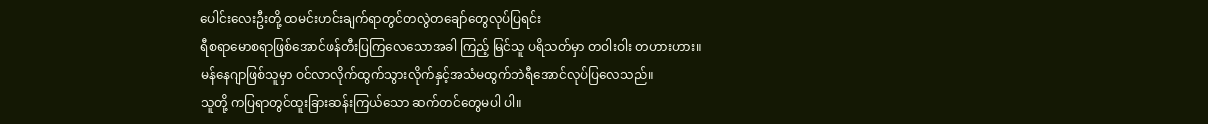ပေါင်းလေးဦးတို့ ထမင်းဟင်းချက်ရာတွင်တလွဲတချော်တွေလုပ်ပြရင်း
ရီစရာမောစရာဖြစ်အောင်ဖန်တီးပြကြလေသောအခါ ကြည့် မြင်သူ ပရိသတ်မှာ တဝါးဝါး တဟားဟား။
မန်နေဂျာဖြစ်သူမှာ ဝင်လာလိုက်ထွက်သွားလိုက်နှင့်အသံမထွက်ဘဲရီအောင်လုပ်ပြလေသည်။
သူတို့ ကပြရာတွင်ထူးခြားဆန်းကြယ်သော ဆက်တင်တွေမပါ ပါ။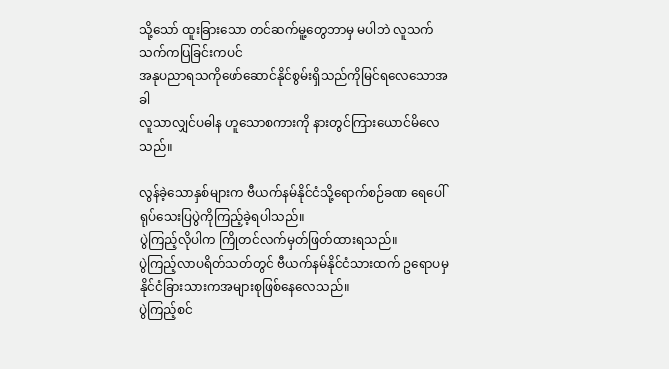သို့သော် ထူးခြားသော တင်ဆက်မူ့တွေဘာမှ မပါဘဲ လူသက်သက်ကပြခြင်းကပင်
အနုပညာရသကိုဖော်ဆောင်နိုင်စွမ်းရှိသည်ကိုမြင်ရလေသောအခါ
လူသာလျှင်ပဓါန ဟူသောစကားကို နားတွင်ကြားယောင်မိလေသည်။

လွန်ခဲ့သောနှစ်များက ဗီယက်နမ်နိုင်ငံသို့ရောက်စဉ်ခဏ ရေပေါ်ရုပ်သေးပြပွဲကိုကြည့်ခဲ့ရပါသည်။
ပွဲကြည့်လိုပါက ကြိုတင်လက်မှတ်ဖြတ်ထားရသည်။
ပွဲကြည့်လာပရိတ်သတ်တွင် ဗီယက်နမ်နိုင်ငံသားထက် ဥရောပမှ နိုင်ငံခြားသားကအများစုဖြစ်နေလေသည်။
ပွဲကြည့်စင်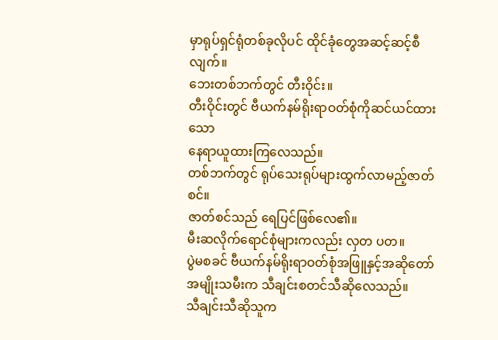မှာရုပ်ရှင်ရုံတစ်ခုလိုပင် ထိုင်ခုံတွေအဆင့်ဆင့်စီလျက်။
ဘေးတစ်ဘက်တွင် တီးဝိုင်း။
တီးဝိုင်းတွင် ဗီယက်နမ်ရိုးရာဝတ်စုံကိုဆင်ယင်ထားသော
နေရာယူထားကြလေသည်။
တစ်ဘက်တွင် ရုပ်သေးရုပ်များထွက်လာမည့်ဇာတ်စင်။
ဇာတ်စင်သည် ရေပြင်ဖြစ်လေ၏။
မီးဆလိုက်ရောင်စုံများကလည်း လှတ ပတ။
ပွဲမစခင် ဗီယက်နမ်ရိုးရာဝတ်စုံအဖြူနှင့်အဆိုတော်အမျိုးသမီးက သီချင်းစတင်သီဆိုလေသည်။
သီချင်းသီဆိုသူက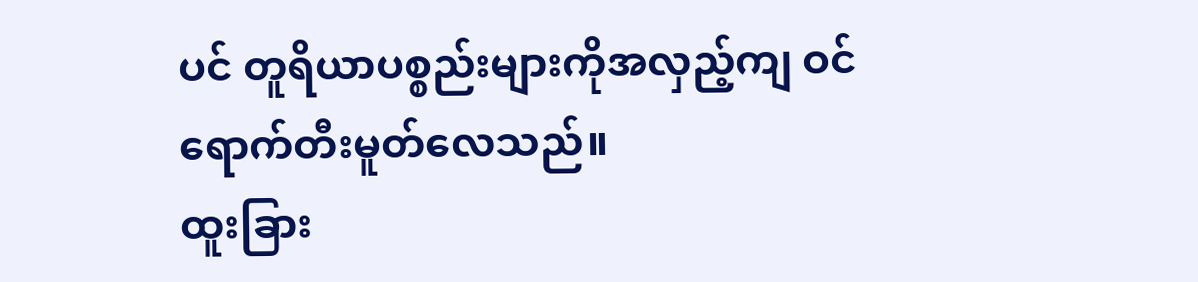ပင် တူရိယာပစ္စည်းများကိုအလှည့်ကျ ဝင်ရောက်တီးမူတ်လေသည်။
ထူးခြား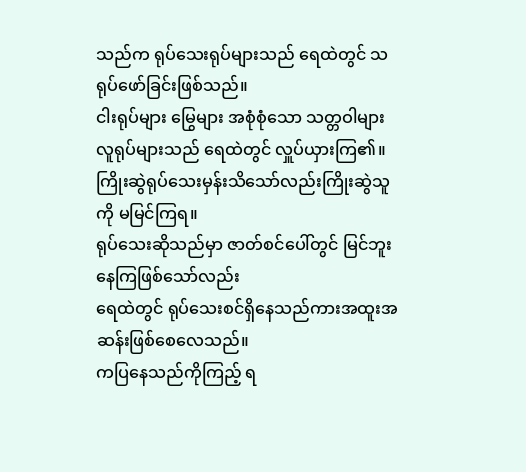သည်က ရုပ်သေးရုပ်များသည် ရေထဲတွင် သရုပ်ဖော်ခြင်းဖြစ်သည်။
ငါးရုပ်များ မြွေများ အစုံစုံသော သတ္တဝါများ
လူရုပ်များသည် ရေထဲတွင် လှူပ်ယှားကြ၏။
ကြိုးဆွဲရုပ်သေးမှန်းသိသော်လည်းကြိုးဆွဲသူကို မမြင်ကြရ။
ရုပ်သေးဆိုသည်မှာ ဇာတ်စင်ပေါ်တွင် မြင်ဘူး နေကြဖြစ်သော်လည်း
ရေထဲတွင် ရုပ်သေးစင်ရှိနေသည်ကားအထူးအဆန်းဖြစ်စေလေသည်။
ကပြနေသည်ကိုကြည့် ရ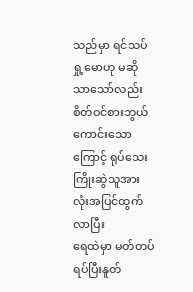သည်မှာ ရင်သပ်ရှု့မောဟု မဆိုသာသော်လည်း
စိတ်ဝင်စားဘွယ်ကောင်းသောကြောင့် ရုပ်သေးကြိုးဆွဲသူအားလုံးအပြင်ထွက်လာပြီး
ရေထဲမှာ မတ်တပ်ရပ်ပြီးနူတ်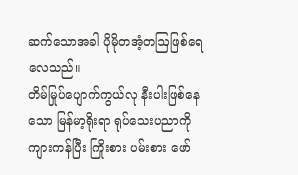ဆက်သောအခါ ပိုမိုတအံ့တဩဖြစ်ရေလေသည်။
တိမ်မြုပ်ပျောက်ကွယ်လု နီးပါးဖြစ်နေသော မြန်မာ့ရိုးရာ ရုပ်သေးပညာကို
ကျားကန်ပြီး ကြိုးစား ပမ်းစား ဖော်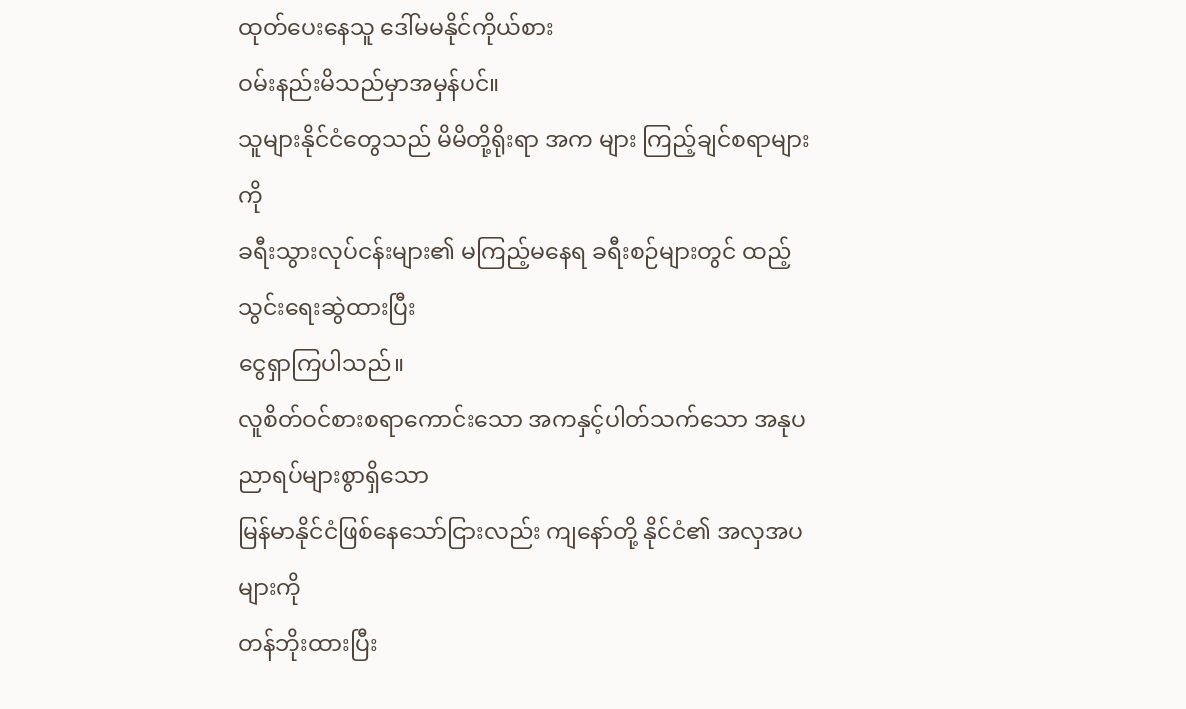ထုတ်ပေးနေသူ ဒေါ်မမနိုင်ကိုယ်စား
ဝမ်းနည်းမိသည်မှာအမှန်ပင်။
သူများနိုင်ငံတွေသည် မိမိတို့ရိုးရာ အက များ ကြည့်ချင်စရာများကို
ခရီးသွားလုပ်ငန်းများ၏ မကြည့်မနေရ ခရီးစဉ်များတွင် ထည့်သွင်းရေးဆွဲထားပြီး
ငွေရှာကြပါသည်။
လူစိတ်ဝင်စားစရာကောင်းသော အကနှင့်ပါတ်သက်သော အနုပညာရပ်များစွာရှိသော
မြန်မာနိုင်ငံဖြစ်နေသော်ငြားလည်း ကျနော်တို့ နိုင်ငံ၏ အလှအပများကို
တန်ဘိုးထားပြီး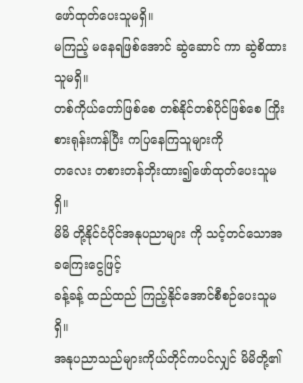ဖော်ထုတ်ပေးသူမရှိ။
မကြည့် မနေရဖြစ်အောင် ဆွဲဆောင် ကာ ဆွဲစိထားသူမရှိ။
တစ်ကိုယ်တော်ဖြစ်စေ တစ်နိုင်တစ်ပိုင်ဖြစ်စေ ကြိုးစားရုန်းကန်ပြီး ကပြနေကြသူများကို
တလေး တစားတန်ဘိုးထား၍ဖော်ထုတ်ပေးသူမရှိ။
မိမိ တို့နိုင်ငံပိုင်အနုပညာများ ကို သင့်တင်သောအခကြေးငွေဖြင့်
ခန့်ခန့် ထည်ထည် ကြည့်နိုင်အောင်စီစဉ်ပေးသူမရှိ။
အနုပညာသည်များကိုယ်တိုင်ကပင်လျှင် မိမိတို့၏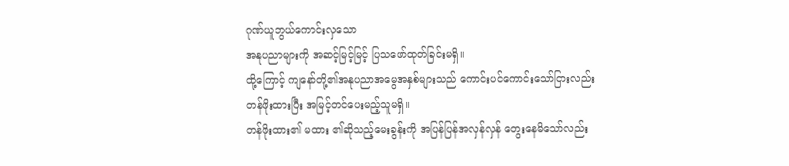ဂုဏ်ယူဘွယ်ကောင်းလှသော
အနုပညာများကို အဆင့်မြင့်မြင့် ပြသဖော်ထုတ်ခြင်းမရှိ။
ထို့ကြောင့် ကျနော်တို့၏အနုပညာအမွေအနှစ်များသည် ကောင်းပင်ကောင်းသော်ငြားလည်း
တန်ဖိုးထားပြီး အမြင့်တင်ပေးမည့်သူမရှိ။
တန်ဖိုးထား၏ မထား ၏ဆိုသည့်မေးခွန်းကို အပြန်ပြန်အလှန်လှန် တွေးနေမိသော်လည်း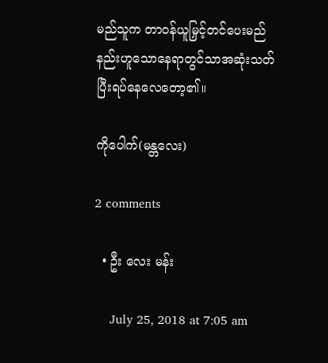မည်သူက တာဝန်ယူမြှင့်တင်ပေးမည်နည်းဟူသောနေရာတွင်သာအဆုံးသတ်ပြီးရပ်နေလေတော့၏။

ကိုပေါက်(မန္တလေး)

2 comments

  • ဦး လေး မန်း

    July 25, 2018 at 7:05 am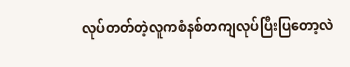လုပ်တတ်တဲ့လူကစံနစ်တကျလုပ်ပြီးပြတော့လဲ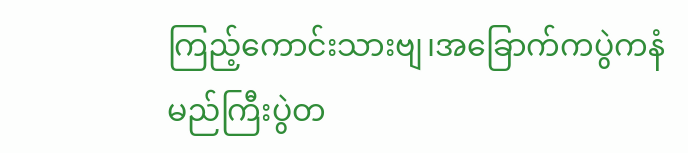ကြည့်ကောင်းသားဗျ၊အခြောက်ကပွဲကနံမည်ကြီးပွဲတ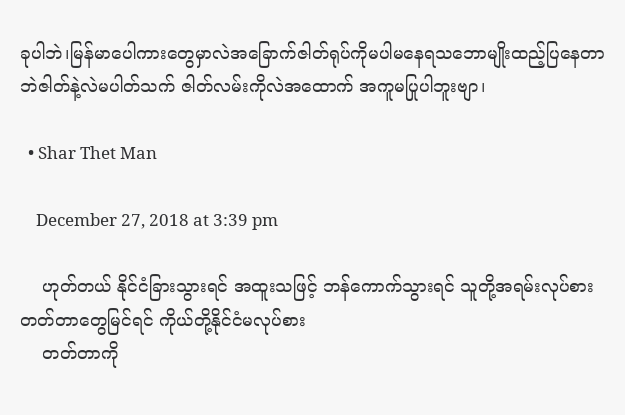ခုပါဘဲ၊မြန်မာပေါကားတွေမှာလဲအခြောက်ဇါတ်ရုပ်ကိုမပါမနေရသဘောမျိုးထည့်ပြနေတာဘဲဇါတ်နဲ့လဲမပါတ်သက် ဇါတ်လမ်းကိုလဲအထောက် အကူမပြုပါဘူးဗျာ၊

  • Shar Thet Man

    December 27, 2018 at 3:39 pm

    ဟုတ်တယ် နိုင်ငံခြားသွားရင် အထူးသဖြင့် ဘန်ကောက်သွားရင် သူတို့အရမ်းလုပ်စားတတ်တာတွေမြင်ရင် ကိုယ်တို့နိုင်ငံမလုပ်စား
    တတ်တာကို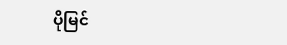ပိုမြင်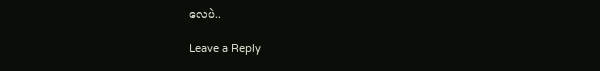လေပဲ..

Leave a Reply